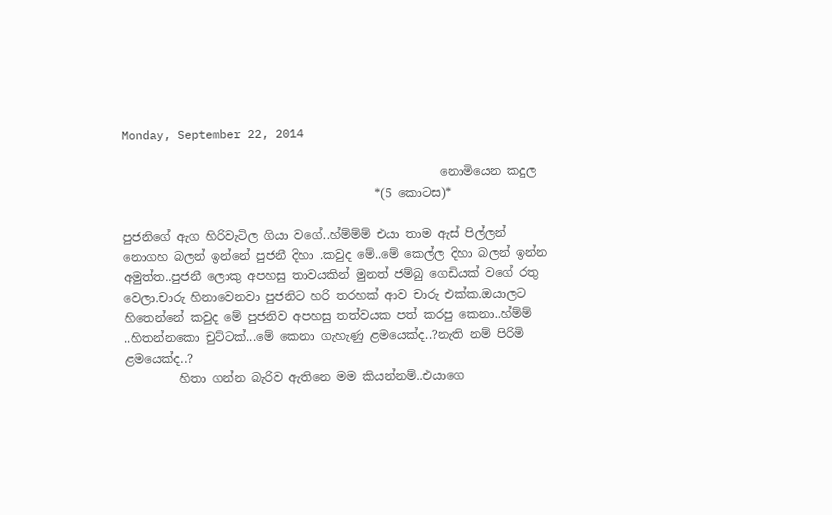Monday, September 22, 2014

                                                     නොමියෙන කදුල
                                          *(5 කොටස)*

පුජනිගේ ඇග හිරිවැටිල ගියා වගේ..හ්ම්ම්ම් එයා තාම ඇස් පිල්ලන් නොගහ බලන් ඉන්නේ පුජනී දිහා .කවුද මේ..මේ කෙල්ල දිහා බලන් ඉන්න අමුත්ත..පුජනී ලොකු අපහසු තාවයකින් මුනත් ජම්බු ගෙඩියක් වගේ රතු වෙලා.චාරු හිනාවෙනවා පුජනිට හරි තරහක් ආව චාරු එක්ක.ඔයාලට හිතෙන්නේ කවුද මේ පුජනිව අපහසු තත්වයක පත් කරපු කෙනා..හ්ම්ම් ..හිතන්නකො චුට්ටක්...මේ කෙනා ගැහැණු ළමයෙක්ද..?නැති නම් පිරිමි ළමයෙක්ද..?
         හිතා ගන්න බැරිව ඇතිනෙ මම කියන්නම්..එයාගෙ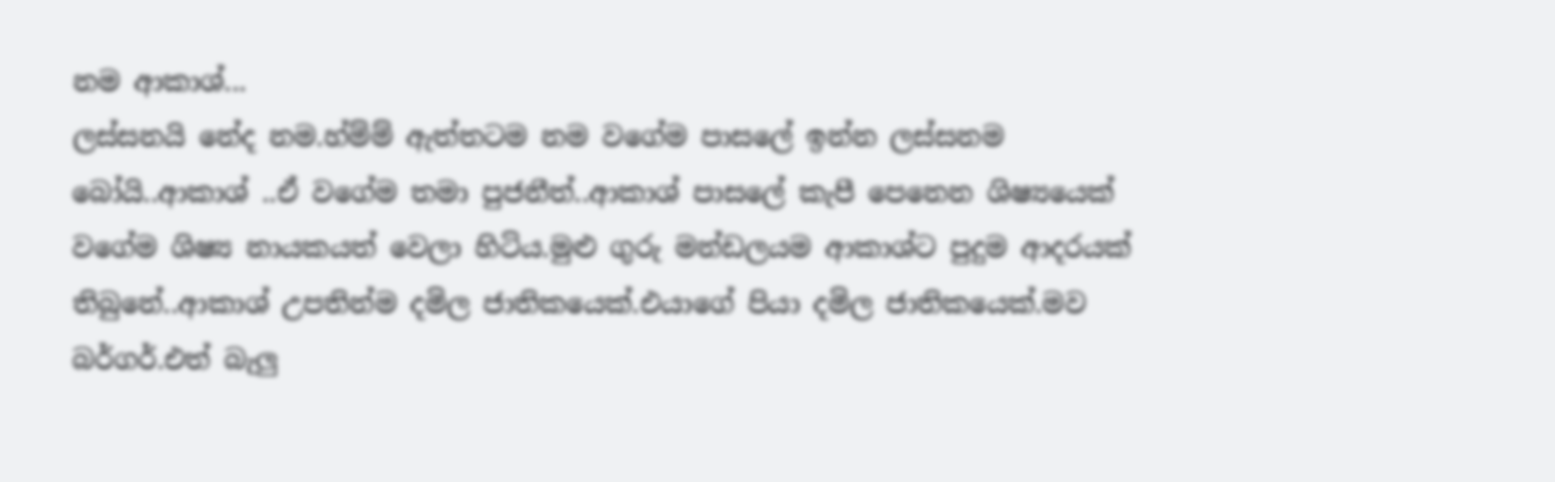නම ආකාශ්...
ලස්සනයි නේද නම.හ්ම්ම් ඇත්තටම නම වගේම පාසලේ ඉන්න ලස්සනම බෝයි..ආකාශ් ..ඒ වගේම තමා පුජනීත්..ආකාශ් පාසලේ කැපී පෙනෙන ශිෂ්‍යයෙක් වගේම ශිෂ්‍ය නායකයත් වෙලා හිටිය.මුළු ගුරු මන්ඩලයම ආකාශ්ට පුදුම ආදරයක් තිබුනේ..ආකාශ් උපතින්ම දමිල ජාතිකයෙක්.එයාගේ පියා දමිල ජාතිකයෙක්.මව බර්ගර්.එත් බැලු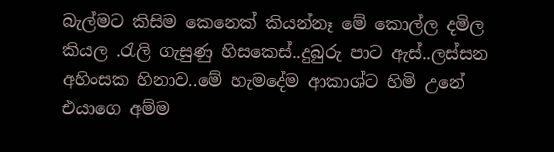බැල්මට කිසිම කෙනෙක් කියන්නෑ මේ කොල්ල දමිල කියල .රැලි ගැසුණු හිසකෙස්..දුබුරු පාට ඇස්..ලස්සන අහිංසක හිනාව..මේ හැමදේම ආකාශ්ට හිමි උනේ එයාගෙ අම්ම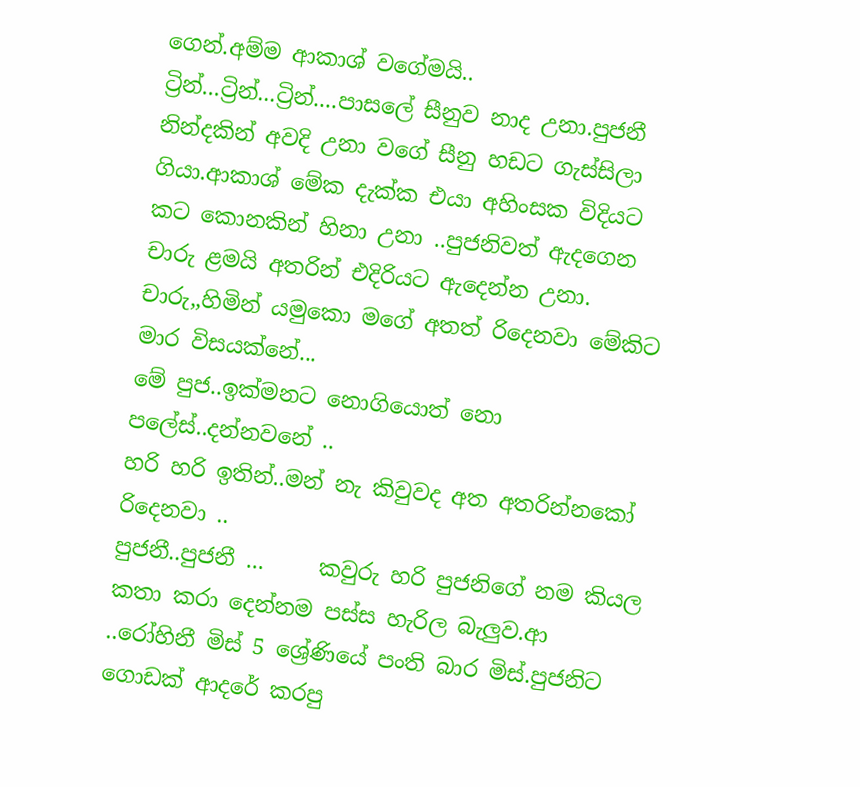ගෙන්.අම්ම ආකාශ් වගේමයි..
ට්‍රින්...ට්‍රින්...ට්‍රින්....පාසලේ සීනුව නාද උනා.පුජනී නින්දකින් අවදි උනා වගේ සීනු හඩට ගැස්සිලා ගියා.ආකාශ් මේක දැක්ක එයා අහිංසක විදියට කට කොනකින් හිනා උනා ..පුජනිවත් ඇදගෙන චාරු ළමයි අතරින් එදිරියට ඇදෙන්න උනා.
චාරු,,හිමින් යමුකො මගේ අතත් රිදෙනවා මේකිට මාර විසයක්නේ...
මේ පුජ..ඉක්මනට නොගියොත් නො පලේස්..දන්නවනේ ..
හරි හරි ඉතින්..මන් නැ කිවුවද අත අතරින්නකෝ රිදෙනවා ..
පුජනී..පුජනී ...     කවුරු හරි පුජනිගේ නම කියල කතා කරා දෙන්නම පස්ස හැරිල බැලුව.ආ ..රෝහිනී මිස් 5 ශ්‍රේණියේ පංති බාර මිස්.පුජනිට ගොඩක් ආදරේ කරපු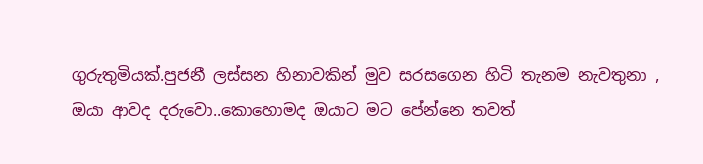ගුරුතුමියක්.පුජනී ලස්සන හිනාවකින් මුව සරසගෙන හිටි තැනම නැවතුනා ,
ඔයා ආවද දරුවො..කොහොමද ඔයාට මට පේන්නෙ තවත්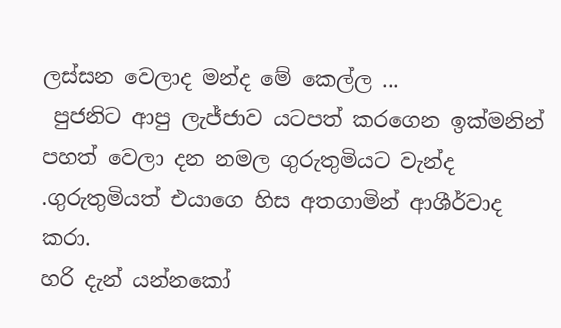ලස්සන වෙලාද මන්ද මේ කෙල්ල ...
 පුජනිට ආපු ලැජ්ජාව යටපත් කරගෙන ඉක්මනින් පහත් වෙලා දන නමල ගුරුතුමියට වැන්ද .ගුරුතුමියත් එයාගෙ හිස අතගාමින් ආශීර්වාද කරා.
හරි දැන් යන්නකෝ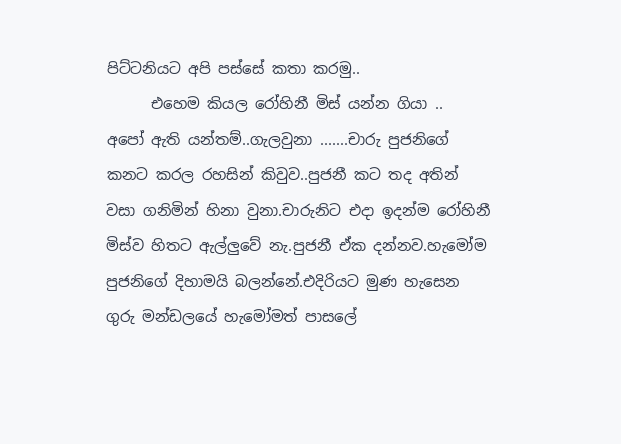පිට්ටනියට අපි පස්සේ කතා කරමු..
      එහෙම කියල රෝහිනී මිස් යන්න ගියා ..
අපෝ ඇති යන්තම්..ගැලවුනා .......චාරු පුජනිගේ කනට කරල රහසින් කිවුව..පුජනී කට තද අතින් වසා ගනිමින් හිනා වුනා.චාරුනිට එදා ඉදන්ම රෝහිනී මිස්ව හිතට ඇල්ලුවේ නැ.පුජනී ඒක දන්නව.හැමෝම පුජනිගේ දිහාමයි බලන්නේ.එදිරියට මුණ හැසෙන ගුරු මන්ඩලයේ හැමෝමත් පාසලේ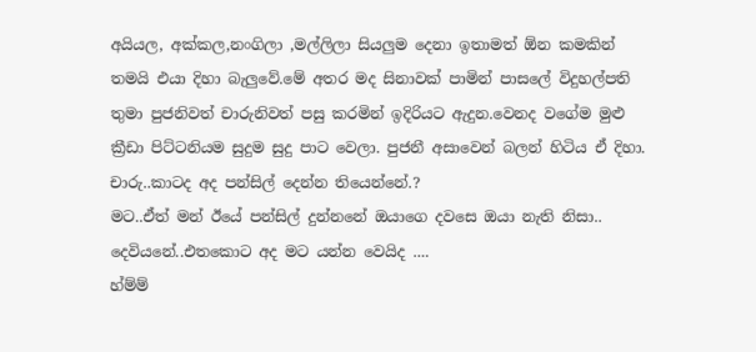අයියල, අක්කල,නංගිලා ,මල්ලිලා සියලුම දෙනා ඉතාමත් ඕන කමකින් තමයි එයා දිහා බැලුවේ.මේ අතර මද සිනාවක් පාමින් පාසලේ විදුහල්පති තුමා පුජනිවත් චාරුනිවත් පසු කරමින් ඉදිරියට ඇදුන.වෙනද වගේම මුළු ක්‍රීඩා පිට්ටනියම සුදුම සුදු පාට වෙලා. පුජනී අසාවෙන් බලන් හිටිය ඒ දිහා.
චාරු..කාටද අද පන්සිල් දෙන්න තියෙන්නේ.?
මට..ඒත් මන් ඊයේ පන්සිල් දුන්නනේ ඔයාගෙ දවසෙ ඔයා නැති නිසා..
දෙවියනේ..එතකොට අද මට යන්න වෙයිද ....
හ්ම්ම්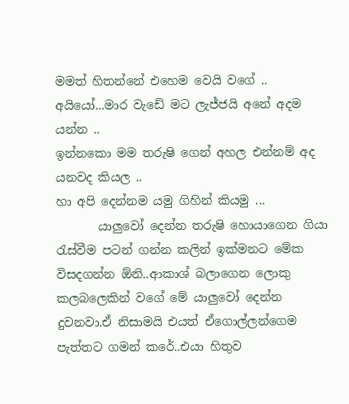මමත් හිතන්නේ එහෙම වෙයි වගේ ..
අයියෝ...මාර වැඩේ මට ලැජ්ජයි අනේ අදම යන්න ..
ඉන්නකො මම තරුෂි ගෙන් අහල එන්නම් අද යනවද කියල ..
හා අපි දෙන්නම යමු ගිහින් කියමු ...
       යාලුවෝ දෙන්න තරුෂි හොයාගෙන ගියා රැස්වීම පටන් ගන්න කලින් ඉක්මනට මේක විසදගන්න ඕනි..ආකාශ් බලාගෙන ලොකු කලබලෙකින් වගේ මේ යාලුවෝ දෙන්න දුවනවා.ඒ නිසාමයි එයත් ඒගොල්ලන්ගෙම පැත්තට ගමන් කරේ..එයා හිතුව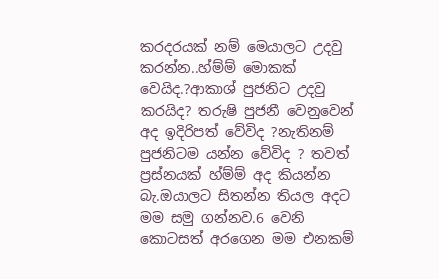කරදරයක් නම් මෙයාලට උදවු කරන්න..හ්ම්ම් මොකක් වෙයිද.?ආකාශ් පුජනිට උදවු කරයිද? තරුෂි පුජනී වෙනුවෙන් අද ඉදිරිපත් වේවිද ?නැතිනම් පුජනිටම යන්න වේවිද ? තවත් ප්‍රස්නයක් හ්ම්ම් අද කියන්න බැ.ඔයාලට සිතන්න තියල අදට මම සමු ගන්නව.6 වෙනි කොටසත් අරගෙන මම එනකම්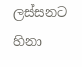ලස්සනට හිනා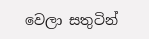වෙලා සතුටින්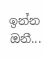ඉන්න ඔනී...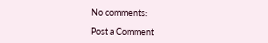No comments:

Post a Comment